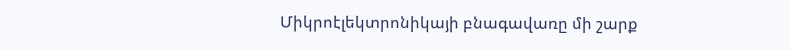Միկրոէլեկտրոնիկայի բնագավառը մի շարք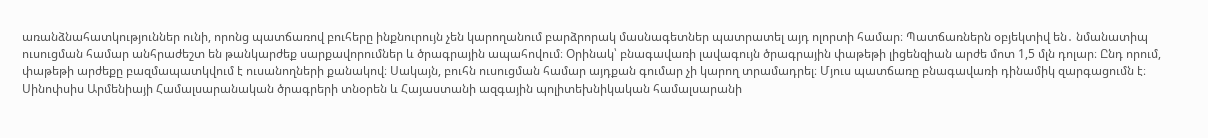առանձնահատկություններ ունի, որոնց պատճառով բուհերը ինքնուրույն չեն կարողանում բարձրորակ մասնագետներ պատրատել այդ ոլորտի համար։ Պատճառներն օբյեկտիվ են․ նմանատիպ ուսուցման համար անհրաժեշտ են թանկարժեք սարքավորումներ և ծրագրային ապահովում։ Օրինակ՝ բնագավառի լավագույն ծրագրային փաթեթի լիցենզիան արժե մոտ 1,5 մլն դոլար։ Ընդ որում, փաթեթի արժեքը բազմապատկվում է ուսանողների քանակով։ Սակայն, բուհն ուսուցման համար այդքան գումար չի կարող տրամադրել։ Մյուս պատճառը բնագավառի դինամիկ զարգացումն է։
Սինոփսիս Արմենիայի Համալսարանական ծրագրերի տնօրեն և Հայաստանի ազգային պոլիտեխնիկական համալսարանի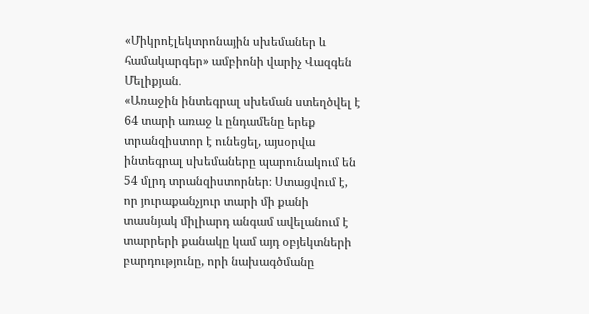«Միկրոէլեկտրոնային սխեմաներ և համակարգեր» ամբիոնի վարիչ Վազգեն Մելիքյան․
«Առաջին ինտեգրալ սխեման ստեղծվել է 64 տարի առաջ և ընդամենը երեք տրանզիստոր է ունեցել, այսօրվա ինտեգրալ սխեմաները պարունակում են 54 մլրդ տրանզիստորներ։ Ստացվում է, որ յուրաքանչյուր տարի մի քանի տասնյակ միլիարդ անգամ ավելանում է տարրերի քանակը կամ այդ օբյեկտների բարդությունը, որի նախագծմանը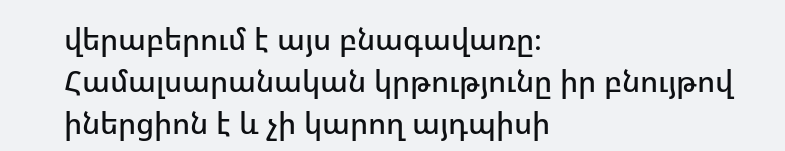վերաբերում է այս բնագավառը։ Համալսարանական կրթությունը իր բնույթով իներցիոն է և չի կարող այդպիսի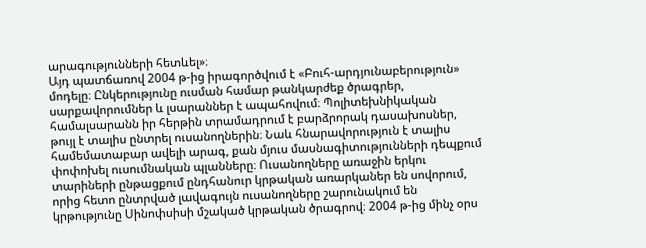արագությունների հետևել»։
Այդ պատճառով 2004 թ-ից իրագործվում է «Բուհ-արդյունաբերություն» մոդելը։ Ընկերությունը ուսման համար թանկարժեք ծրագրեր, սարքավորումներ և լսարաններ է ապահովում։ Պոլիտեխնիկական համալսարանն իր հերթին տրամադրում է բարձրորակ դասախոսներ, թույլ է տալիս ընտրել ուսանողներին։ Նաև հնարավորություն է տալիս համեմատաբար ավելի արագ, քան մյուս մասնագիտությունների դեպքում փոփոխել ուսումնական պլանները։ Ուսանողները առաջին երկու տարիների ընթացքում ընդհանուր կրթական առարկաներ են սովորում, որից հետո ընտրված լավագույն ուսանողները շարունակում են կրթությունը Սինոփսիսի մշակած կրթական ծրագրով։ 2004 թ-ից մինչ օրս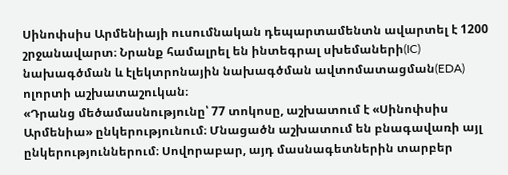Սինոփսիս Արմենիայի ուսումնական դեպարտամենտն ավարտել է 1200 շրջանավարտ։ Նրանք համալրել են ինտեգրալ սխեմաների(IC) նախագծման և էլեկտրոնային նախագծման ավտոմատացման(EDA) ոլորտի աշխատաշուկան։
«Դրանց մեծամասնությունը՝ 77 տոկոսը, աշխատում է «Սինոփսիս Արմենիա» ընկերությունում։ Մնացածն աշխատում են բնագավառի այլ ընկերություններում։ Սովորաբար, այդ մասնագետներին տարբեր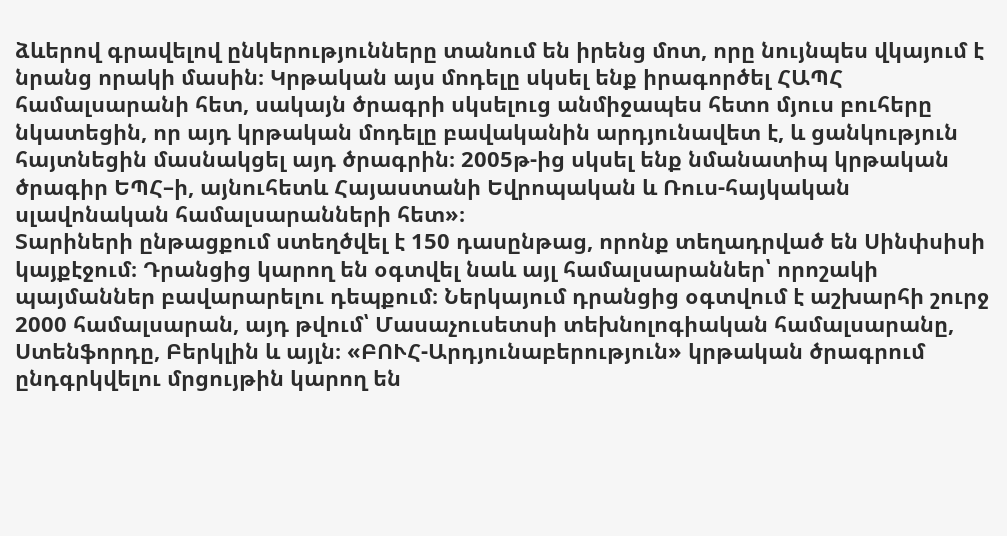ձևերով գրավելով ընկերությունները տանում են իրենց մոտ, որը նույնպես վկայում է նրանց որակի մասին։ Կրթական այս մոդելը սկսել ենք իրագործել ՀԱՊՀ համալսարանի հետ, սակայն ծրագրի սկսելուց անմիջապես հետո մյուս բուհերը նկատեցին, որ այդ կրթական մոդելը բավականին արդյունավետ է, և ցանկություն հայտնեցին մասնակցել այդ ծրագրին։ 2005թ-ից սկսել ենք նմանատիպ կրթական ծրագիր ԵՊՀ–ի, այնուհետև Հայաստանի Եվրոպական և Ռուս-հայկական սլավոնական համալսարանների հետ»։
Տարիների ընթացքում ստեղծվել է 150 դասընթաց, որոնք տեղադրված են Սինփսիսի կայքէջում։ Դրանցից կարող են օգտվել նաև այլ համալսարաններ՝ որոշակի պայմաններ բավարարելու դեպքում։ Ներկայում դրանցից օգտվում է աշխարհի շուրջ 2000 համալսարան, այդ թվում՝ Մասաչուսետսի տեխնոլոգիական համալսարանը, Ստենֆորդը, Բերկլին և այլն։ «ԲՈՒՀ-Արդյունաբերություն» կրթական ծրագրում ընդգրկվելու մրցույթին կարող են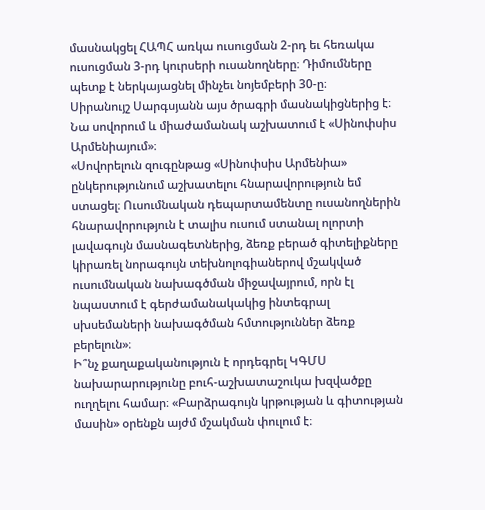մասնակցել ՀԱՊՀ առկա ուսուցման 2-րդ եւ հեռակա ուսուցման 3-րդ կուրսերի ուսանողները։ Դիմումները պետք է ներկայացնել մինչեւ նոյեմբերի 30-ը։
Սիրանույշ Սարգսյանն այս ծրագրի մասնակիցներից է։ Նա սովորում և միաժամանակ աշխատում է «Սինոփսիս Արմենիայում»։
«Սովորելուն զուգընթաց «Սինոփսիս Արմենիա» ընկերությունում աշխատելու հնարավորություն եմ ստացել։ Ուսումնական դեպարտամենտը ուսանողներին հնարավորություն է տալիս ուսում ստանալ ոլորտի լավագույն մասնագետներից, ձեռք բերած գիտելիքները կիրառել նորագույն տեխնոլոգիաներով մշակված ուսումնական նախագծման միջավայրում, որն էլ նպաստում է գերժամանակակից ինտեգրալ սխսեմաների նախագծման հմտություններ ձեռք բերելուն»։
Ի՞նչ քաղաքականություն է որդեգրել ԿԳՄՍ նախարարությունը բուհ-աշխատաշուկա խզվածքը ուղղելու համար։ «Բարձրագույն կրթության և գիտության մասին» օրենքն այժմ մշակման փուլում է։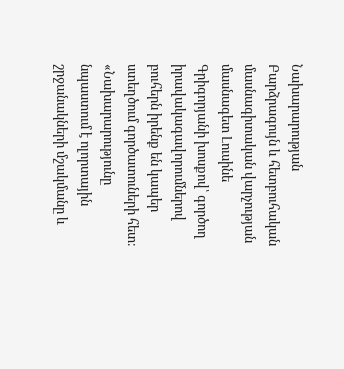Նախարարության Բարձրագույն և հետբուհական մասնագիտական վարչության մասնագետ Լուսինե Գրիգորյանի խոսքով՝ գործող իրավակագավորումներով բուհերն իրենք են կապեր ստեղծում գործատուների հետ։
«Նախարարությունը նպաստում է ոլորտային շրջանակների մշակմանը և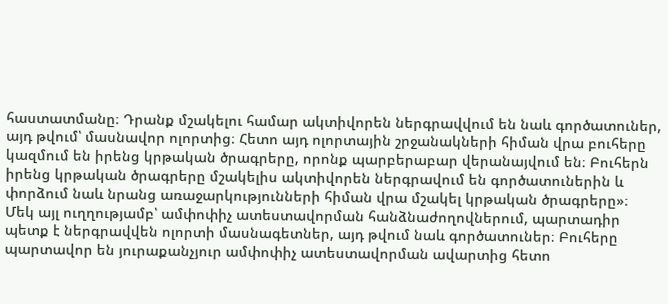հաստատմանը։ Դրանք մշակելու համար ակտիվորեն ներգրավվում են նաև գործատուներ, այդ թվում՝ մասնավոր ոլորտից։ Հետո այդ ոլորտային շրջանակների հիման վրա բուհերը կազմում են իրենց կրթական ծրագրերը, որոնք պարբերաբար վերանայվում են։ Բուհերն իրենց կրթական ծրագրերը մշակելիս ակտիվորեն ներգրավում են գործատուներին և փորձում նաև նրանց առաջարկությունների հիման վրա մշակել կրթական ծրագրերը»։
Մեկ այլ ուղղությամբ՝ ամփոփիչ ատեստավորման հանձնաժողովներում, պարտադիր պետք է ներգրավվեն ոլորտի մասնագետներ, այդ թվում նաև գործատուներ։ Բուհերը պարտավոր են յուրաքանչյուր ամփոփիչ ատեստավորման ավարտից հետո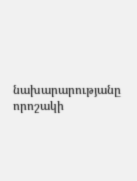նախարարությանը որոշակի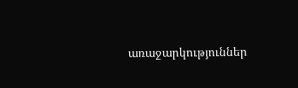առաջարկություններ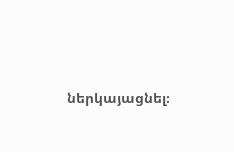ներկայացնել։